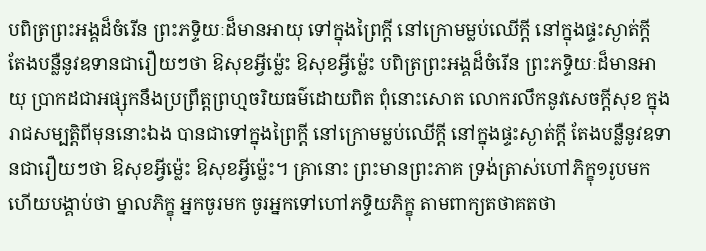បពិត្រព្រះអង្គដ៏ចំរើន ព្រះភទ្ទិយៈដ៏មានអាយុ ទៅក្នុងព្រៃក្តី នៅក្រោមម្លប់ឈើក្តី នៅក្នុងផ្ទះស្ងាត់ក្តី តែងបន្លឺនូវឧទានជារឿយៗថា ឱសុខអ្វីម្ល៉េះ ឱសុខអ្វីម្ល៉េះ បពិត្រព្រះអង្គដ៏ចំរើន ព្រះភទ្ទិយៈដ៏មានអាយុ ប្រាកដជាអផ្សុកនឹងប្រព្រឹត្តព្រហ្មចរិយធម៌ដោយពិត ពុំនោះសោត លោករលឹកនូវសេចក្តីសុខ ក្នុងរាជសម្បត្តិពីមុននោះឯង បានជាទៅក្នុងព្រៃក្តី នៅក្រោមម្លប់ឈើក្តី នៅក្នុងផ្ទះស្ងាត់ក្តី តែងបន្លឺនូវឧទានជារឿយៗថា ឱសុខអ្វីម្ល៉េះ ឱសុខអ្វីម្ល៉េះ។ គ្រានោះ ព្រះមានព្រះភាគ ទ្រង់ត្រាស់ហៅភិក្ខុ១រូបមក ហើយបង្គាប់ថា ម្នាលភិក្ខុ អ្នកចូរមក ចូរអ្នកទៅហៅភទ្ទិយភិក្ខុ តាមពាក្យតថាគតថា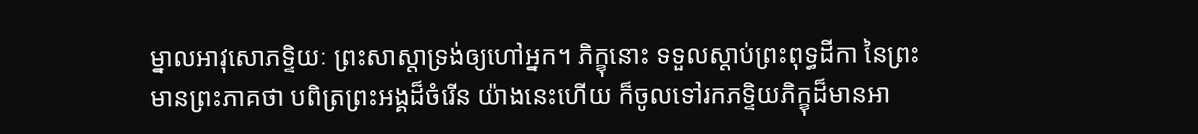ម្នាលអាវុសោភទ្ទិយៈ ព្រះសាស្តាទ្រង់ឲ្យហៅអ្នក។ ភិក្ខុនោះ ទទួលស្តាប់ព្រះពុទ្ធដីកា នៃព្រះមានព្រះភាគថា បពិត្រព្រះអង្គដ៏ចំរើន យ៉ាងនេះហើយ ក៏ចូលទៅរកភទ្ទិយភិក្ខុដ៏មានអា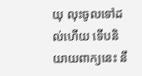យុ លុះចូលទៅដល់ហើយ ទើបនិយាយពាក្យនេះ នឹ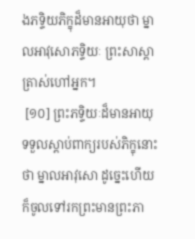ងភទ្ទិយភិក្ខុដ៏មានអាយុថា ម្នាលអាវុសោភទ្ទិយៈ ព្រះសាស្តាត្រាស់ហៅអ្នក។
 [១០] ព្រះភទ្ទិយៈដ៏មានអាយុ ទទួលស្តាប់ពាក្យរបស់ភិក្ខុនោះថា ម្នាលអាវុសោ ដូច្នេះហើយ ក៏ចូលទៅរកព្រះមានព្រះភា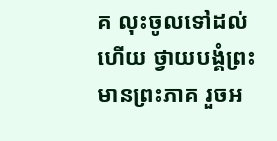គ លុះចូលទៅដល់ហើយ ថ្វាយបង្គំព្រះមានព្រះភាគ រួចអ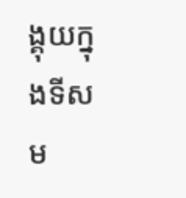ង្គុយក្នុងទីសម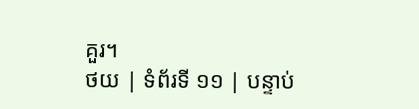គួរ។
ថយ | ទំព័រទី ១១ | បន្ទាប់